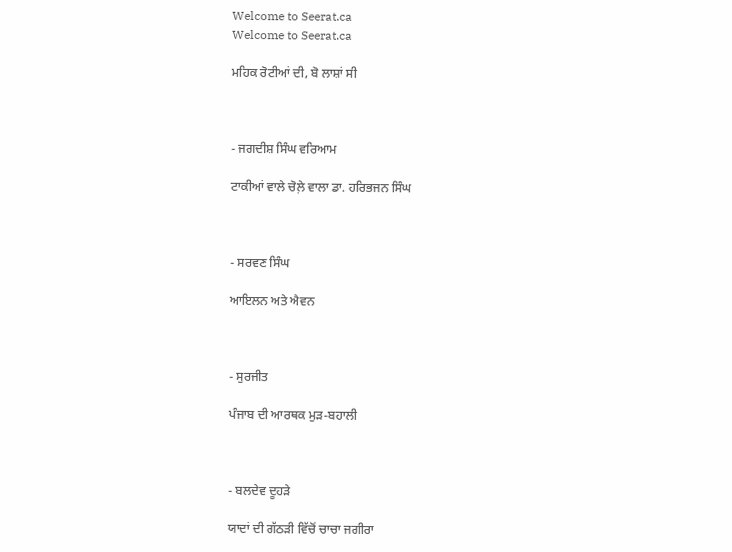Welcome to Seerat.ca
Welcome to Seerat.ca

ਮਹਿਕ ਰੋਟੀਆਂ ਦੀ, ਬੋ ਲਾਸ਼ਾਂ ਸੀ



- ਜਗਦੀਸ਼ ਸਿੰਘ ਵਰਿਆਮ

ਟਾਕੀਆਂ ਵਾਲੇ ਚੋਲ਼ੇ ਵਾਲਾ ਡਾ. ਹਰਿਭਜਨ ਸਿੰਘ



- ਸਰਵਣ ਸਿੰਘ

ਆਇਲਨ ਅਤੇ ਐਵਨ



- ਸੁਰਜੀਤ

ਪੰਜਾਬ ਦੀ ਆਰਥਕ ਮੁੜ-ਬਹਾਲੀ



- ਬਲਦੇਵ ਦੂਹੜੇ

ਯਾਦਾਂ ਦੀ ਗੱਠੜੀ ਵਿੱਚੋਂ ਚਾਚਾ ਜਗੀਰਾ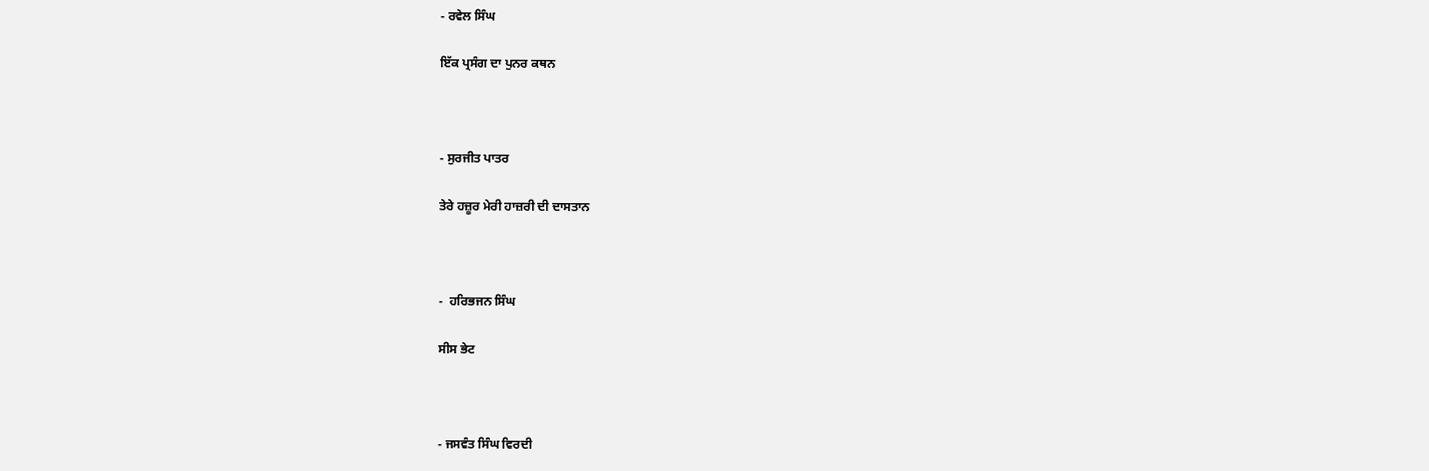- ਰਵੇਲ ਸਿੰਘ

ਇੱਕ ਪ੍ਰਸੰਗ ਦਾ ਪੁਨਰ ਕਥਨ



- ਸੁਰਜੀਤ ਪਾਤਰ

ਤੇਰੇ ਹਜ਼ੂਰ ਮੇਰੀ ਹਾਜ਼ਰੀ ਦੀ ਦਾਸਤਾਨ



-  ਹਰਿਭਜਨ ਸਿੰਘ

ਸੀਸ ਭੇਟ



- ਜਸਵੰਤ ਸਿੰਘ ਵਿਰਦੀ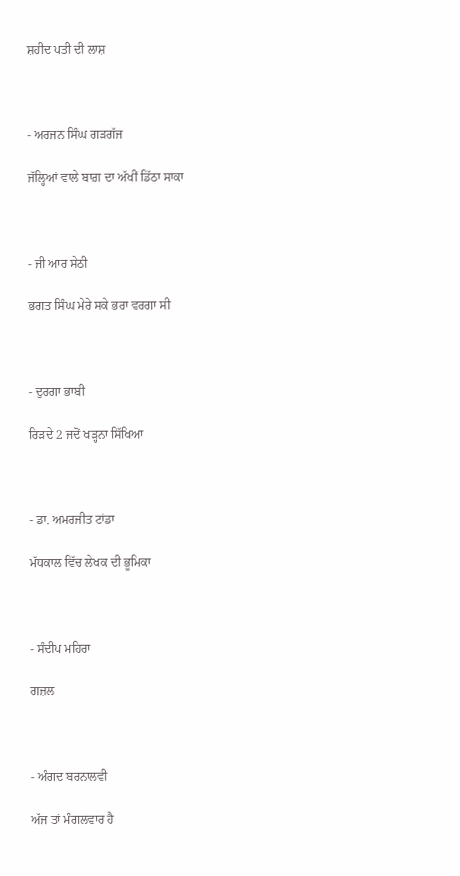ਸ਼ਹੀਦ ਪਤੀ ਦੀ ਲਾਸ਼



- ਅਰਜਨ ਸਿੰਘ ਗੜਗੱਜ

ਜੱਲ੍ਹਿਆਂ ਵਾਲੇ ਬਾਗ਼ ਦਾ ਅੱਖੀਂ ਡਿੱਠਾ ਸਾਕਾ



- ਜੀ ਆਰ ਸੇਠੀ

ਭਗਤ ਸਿੰਘ ਮੇਰੇ ਸਕੇ ਭਰਾ ਵਰਗਾ ਸੀ



- ਦੁਰਗਾ ਭਾਬੀ

ਰਿੜਦੇ 2 ਜਦੋਂ ਖੜ੍ਹਨਾ ਸਿੱਖਿਆ



- ਡਾ. ਅਮਰਜੀਤ ਟਾਂਡਾ

ਮੱਧਕਾਲ ਵਿੱਚ ਲੇਖਕ ਦੀ ਭੂਮਿਕਾ



- ਸੰਦੀਪ ਮਹਿਰਾ

ਗਜ਼ਲ



- ਅੰਗਦ ਬਰਨਾਲਵੀ

ਅੱਜ ਤਾਂ ਮੰਗਲਵਾਰ ਹੈ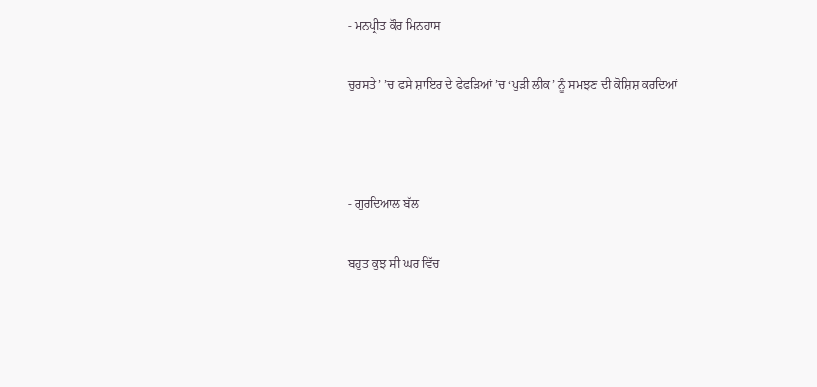- ਮਨਪ੍ਰੀਤ ਕੌਰ ਮਿਨਹਾਸ

ਚੁਰਸਤੇ’ ’ਚ ਫਸੇ ਸ਼ਾਇਰ ਦੇ ਫੇਫੜਿਆਂ ’ਚ ‘ਪੁੜੀ ਲੀਕ’ ਨੂੰ ਸਮਝਣ ਦੀ ਕੋਸ਼ਿਸ਼ ਕਰਦਿਆਂ



- ਗੁਰਦਿਆਲ ਬੱਲ

ਬਹੁਤ ਕੁਝ ਸੀ ਘਰ ਵਿੱਚ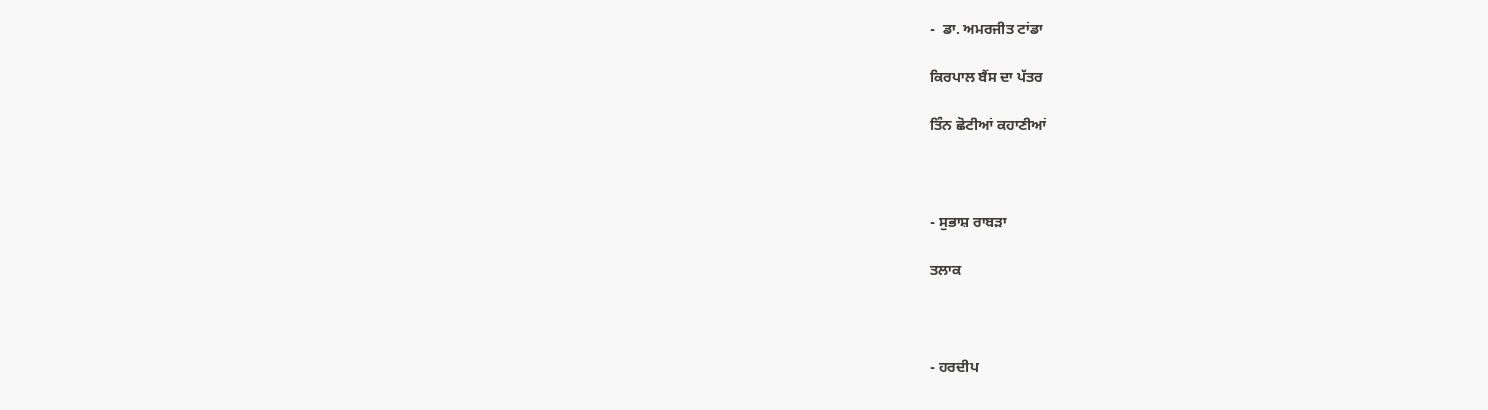-  ਡਾ. ਅਮਰਜੀਤ ਟਾਂਡਾ

ਕਿਰਪਾਲ ਬੈਂਸ ਦਾ ਪੱਤਰ

ਤਿੰਨ ਛੋਟੀਆਂ ਕਹਾਣੀਆਂ



- ਸੁਭਾਸ਼ ਰਾਬੜਾ

ਤਲਾਕ



- ਹਰਦੀਪ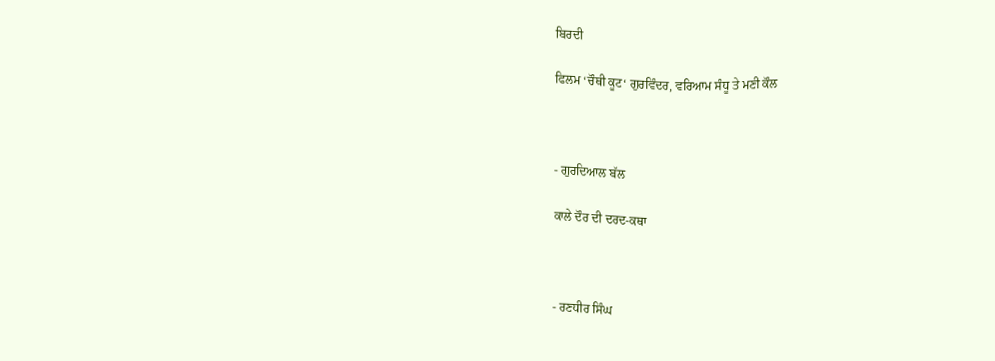ਬਿਰਦੀ

ਫਿਲਮ ‘ਚੌਥੀ ਕੂਟ‘ ਗੁਰਵਿੰਦਰ, ਵਰਿਆਮ ਸੰਧੂ ਤੇ ਮਣੀ ਕੌਲ



- ਗੁਰਦਿਆਲ ਬੱਲ

ਕਾਲੇ ਦੌਰ ਦੀ ਦਰਦ-ਕਥਾ



- ਰਣਧੀਰ ਸਿੰਘ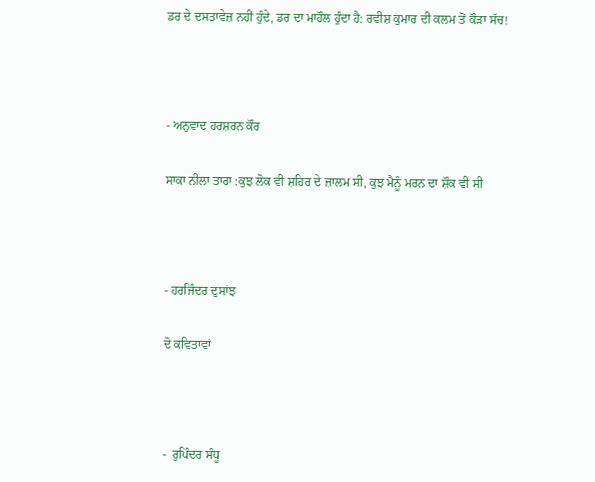ਡਰ ਦੇ ਦਸਤਾਵੇਜ਼ ਨਹੀਂ ਹੁੰਦੇ, ਡਰ ਦਾ ਮਾਹੌਲ ਹੁੰਦਾ ਹੈ: ਰਵੀਸ਼ ਕੁਮਾਰ ਦੀ ਕਲਮ ਤੋਂ ਕੌੜਾ ਸੱਚ!



- ਅਨੁਵਾਦ ਹਰਸ਼ਰਨ ਕੌਰ

ਸਾਕਾ ਨੀਲਾ ਤਾਰਾ :ਕੁਝ ਲੋਕ ਵੀ ਸ਼ਹਿਰ ਦੇ ਜ਼ਾਲਮ ਸੀ, ਕੁਝ ਮੈਨੂੰ ਮਰਨ ਦਾ ਸ਼ੌਕ ਵੀ ਸੀ



- ਹਰਜਿੰਦਰ ਦੁਸਾਂਝ

ਦੋ ਕਵਿਤਾਵਾਂ



-  ਰੁਪਿੰਦਰ ਸੰਧੂ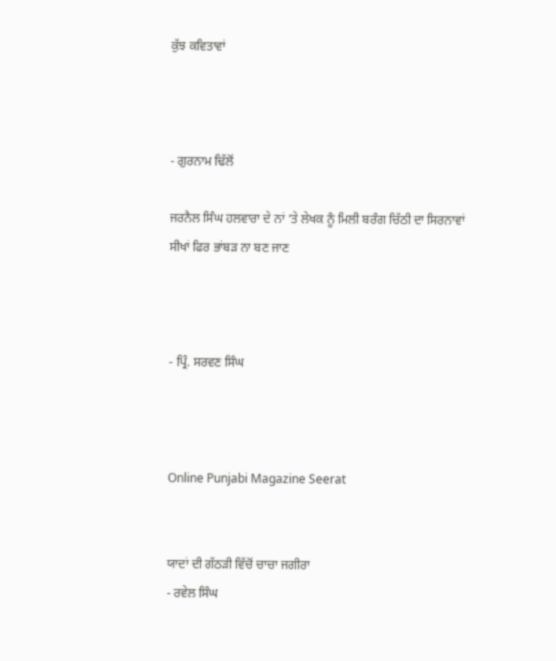ਕੁੱਝ ਕਵਿਤਾਵਾਂ



- ਗੁਰਨਾਮ ਢਿੱਲੋਂ

ਜਰਨੈਲ ਸਿੰਘ ਹਲਵਾਰਾ ਦੇ ਨਾਂ ‘ਤੇ ਲੇਖਕ ਨੂੰ ਮਿਲੀ ਬਰੰਗ ਚਿੱਠੀ ਦਾ ਸਿਰਨਾਵਾਂ
ਸੀਖਾਂ ਫਿਰ ਭਾਂਬੜ ਨਾ ਬਣ ਜਾਣ



- ਪ੍ਰਿੰ. ਸਰਵਣ ਸਿੰਘ



Online Punjabi Magazine Seerat


ਯਾਦਾਂ ਦੀ ਗੱਠੜੀ ਵਿੱਚੋਂ ਚਾਚਾ ਜਗੀਰਾ
- ਰਵੇਲ ਸਿੰਘ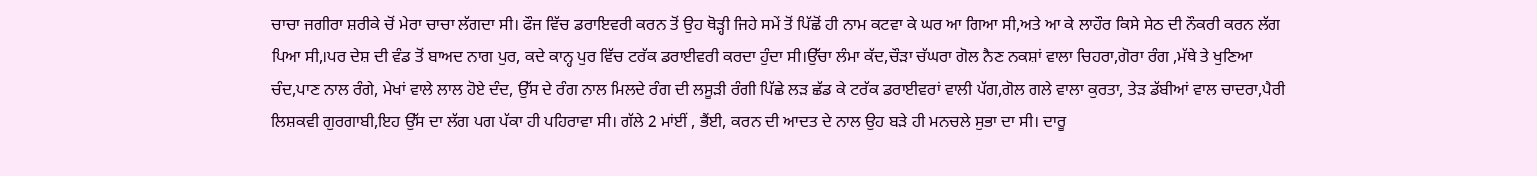ਚਾਚਾ ਜਗੀਰਾ ਸ਼ਰੀਕੇ ਚੋਂ ਮੇਰਾ ਚਾਚਾ ਲੱਗਦਾ ਸੀ। ਫੌਜ ਵਿੱਚ ਡਰਾਇਵਰੀ ਕਰਨ ਤੋਂ ਉਹ ਥੋੜ੍ਹੀ ਜਿਹੇ ਸਮੇਂ ਤੋਂ ਪਿੱਛੋਂ ਹੀ ਨਾਮ ਕਟਵਾ ਕੇ ਘਰ ਆ ਗਿਆ ਸੀ,ਅਤੇ ਆ ਕੇ ਲਾਹੌਰ ਕਿਸੇ ਸੇਠ ਦੀ ਨੌਕਰੀ ਕਰਨ ਲੱਗ ਪਿਆ ਸੀ,।ਪਰ ਦੇਸ਼ ਦੀ ਵੰਡ ਤੋਂ ਬਾਅਦ ਨਾਗ ਪੁਰ, ਕਦੇ ਕਾਨ੍ਹ ਪੁਰ ਵਿੱਚ ਟਰੱਕ ਡਰਾਈਵਰੀ ਕਰਦਾ ਹੁੰਦਾ ਸੀ।ਉੱਚਾ ਲੰਮਾ ਕੱਦ,ਚੌੜਾ ਚੱਘਰਾ ਗੋਲ ਨੈਣ ਨਕਸ਼ਾਂ ਵਾਲਾ ਚਿਹਰਾ,ਗੋਰਾ ਰੰਗ ,ਮੱਥੇ ਤੇ ਖੁਣਿਆ ਚੰਦ,ਪਾਣ ਨਾਲ ਰੰਗੇ, ਮੇਖਾਂ ਵਾਲੇ ਲਾਲ ਹੋਏ ਦੰਦ, ਉੱਸ ਦੇ ਰੰਗ ਨਾਲ ਮਿਲਦੇ ਰੰਗ ਦੀ ਲਸੂੜੀ ਰੰਗੀ ਪਿੱਛੇ ਲੜ ਛੱਡ ਕੇ ਟਰੱਕ ਡਰਾਈਵਰਾਂ ਵਾਲੀ ਪੱਗ,ਗੋਲ ਗਲੇ ਵਾਲਾ ਕੁਰਤਾ, ਤੇੜ ਡੱਬੀਆਂ ਵਾਲ ਚਾਦਰਾ,ਪੈਰੀ ਲਿਸ਼ਕਵੀ ਗੁਰਗਾਬੀ,ਇਹ ਉੱਸ ਦਾ ਲੱਗ ਪਗ ਪੱਕਾ ਹੀ ਪਹਿਰਾਵਾ ਸੀ। ਗੱਲੇ 2 ਮਾਂਈਂ , ਭੈਂਈ, ਕਰਨ ਦੀ ਆਦਤ ਦੇ ਨਾਲ ਉਹ ਬੜੇ ਹੀ ਮਨਚਲੇ ਸੁਭਾ ਦਾ ਸੀ। ਦਾਰੂ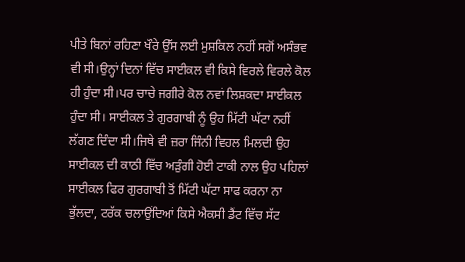ਪੀਤੇ ਬਿਨਾਂ ਰਹਿਣਾ ਖੌਰੇ ਉੱਸ ਲਈ ਮੁਸ਼ਕਿਲ ਨਹੀਂ ਸਗੋਂ ਅਸੰਭਵ ਵੀ ਸੀ।ਉਨ੍ਹਾਂ ਦਿਨਾਂ ਵਿੱਚ ਸਾਈਕਲ ਵੀ ਕਿਸੇ ਵਿਰਲੇ ਵਿਰਲੇ ਕੋਲ ਹੀ ਹੁੰਦਾ ਸੀ।ਪਰ ਚਾਚੇ ਜਗੀਰੇ ਕੋਲ ਨਵਾਂ ਲਿਸ਼ਕਦਾ ਸਾਈਕਲ ਹੁੰਦਾ ਸੀ। ਸਾਈਕਲ ਤੇ ਗੁਰਗਾਬੀ ਨੂੰ ਉਹ ਮਿੱਟੀ ਘੱਟਾ ਨਹੀਂ ਲੱਗਣ ਦਿੰਦਾ ਸੀ।ਜਿਥੇ ਵੀ ਜ਼ਰਾ ਜਿੰਨੀ ਵਿਹਲ ਮਿਲਦੀ ਉਹ ਸਾਈਕਲ ਦੀ ਕਾਠੀ ਵਿੱਚ ਅੜੁੰਗੀ ਹੋਈ ਟਾਕੀ ਨਾਲ ਉਹ ਪਹਿਲਾਂ ਸਾਈਕਲ ਫਿਰ ਗੁਰਗਾਬੀ ਤੋਂ ਮਿੱਟੀ ਘੱਟਾ ਸਾਫ ਕਰਨਾ ਨਾ ਭੁੱਲਦਾ, ਟਰੱਕ ਚਲਾਉਂਦਿਆਂ ਕਿਸੇ ਐਕਸੀ ਡੈਂਟ ਵਿੱਚ ਸੱਟ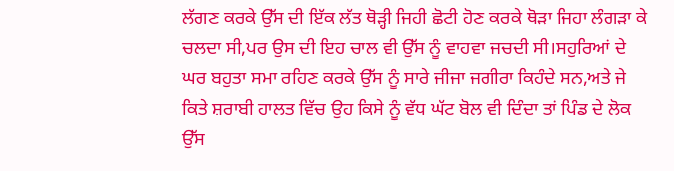ਲੱਗਣ ਕਰਕੇ ਉੱਸ ਦੀ ਇੱਕ ਲੱਤ ਥੋੜ੍ਹੀ ਜਿਹੀ ਛੋਟੀ ਹੋਣ ਕਰਕੇ ਥੋੜਾ ਜਿਹਾ ਲੰਗੜਾ ਕੇ ਚਲਦਾ ਸੀ,ਪਰ ਉਸ ਦੀ ਇਹ ਚਾਲ ਵੀ ਉੱਸ ਨੂੰ ਵਾਹਵਾ ਜਚਦੀ ਸੀ।ਸਹੁਰਿਆਂ ਦੇ ਘਰ ਬਹੁਤਾ ਸਮਾ ਰਹਿਣ ਕਰਕੇ ਉੱਸ ਨੂੰ ਸਾਰੇ ਜੀਜਾ ਜਗੀਰਾ ਕਿਹੰਦੇ ਸਨ,ਅਤੇ ਜੇ ਕਿਤੇ ਸ਼ਰਾਬੀ ਹਾਲਤ ਵਿੱਚ ਉਹ ਕਿਸੇ ਨੂੰ ਵੱਧ ਘੱਟ ਬੋਲ ਵੀ ਦਿੰਦਾ ਤਾਂ ਪਿੰਡ ਦੇ ਲੋਕ ਉੱਸ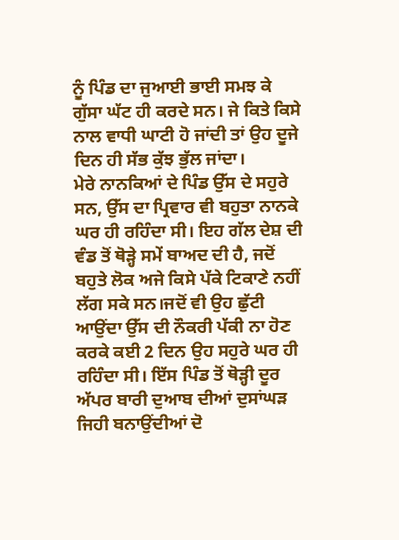ਨੂੰ ਪਿੰਡ ਦਾ ਜੁਆਈ ਭਾਈ ਸਮਝ ਕੇ ਗੁੱਸਾ ਘੱਟ ਹੀ ਕਰਦੇ ਸਨ। ਜੇ ਕਿਤੇ ਕਿਸੇ ਨਾਲ ਵਾਧੀ ਘਾਟੀ ਹੋ ਜਾਂਦੀ ਤਾਂ ਉਹ ਦੂਜੇ ਦਿਨ ਹੀ ਸੱਭ ਕੁੱਝ ਭੁੱਲ ਜਾਂਦਾ।
ਮੇਰੇ ਨਾਨਕਿਆਂ ਦੇ ਪਿੰਡ ਉੱਸ ਦੇ ਸਹੁਰੇ ਸਨ, ਉੱਸ ਦਾ ਪ੍ਰਿਵਾਰ ਵੀ ਬਹੁਤਾ ਨਾਨਕੇ ਘਰ ਹੀ ਰਹਿੰਦਾ ਸੀ। ਇਹ ਗੱਲ ਦੇਸ਼ ਦੀ ਵੰਡ ਤੋਂ ਥੋੜ੍ਹੇ ਸਮੇਂ ਬਾਅਦ ਦੀ ਹੈ, ਜਦੋਂ ਬਹੁਤੇ ਲੋਕ ਅਜੇ ਕਿਸੇ ਪੱਕੇ ਟਿਕਾਣੇ ਨਹੀਂ ਲੱਗ ਸਕੇ ਸਨ।ਜਦੋਂ ਵੀ ਉਹ ਛੁੱਟੀ ਆਉਂਦਾ ਉੱਸ ਦੀ ਨੌਕਰੀ ਪੱਕੀ ਨਾ ਹੋਣ ਕਰਕੇ ਕਈ 2 ਦਿਨ ਉਹ ਸਹੁਰੇ ਘਰ ਹੀ ਰਹਿੰਦਾ ਸੀ। ਇੱਸ ਪਿੰਡ ਤੋਂ ਥੋੜ੍ਹੀ ਦੂਰ ਅੱਪਰ ਬਾਰੀ ਦੁਆਬ ਦੀਆਂ ਦੁਸਾਂਘੜ ਜਿਹੀ ਬਨਾਉਂਦੀਆਂ ਦੋ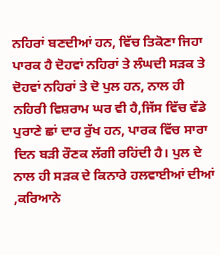ਨਹਿਰਾਂ ਬਣਦੀਆਂ ਹਨ, ਵਿੱਚ ਤਿਕੋਣਾ ਜਿਹਾ ਪਾਰਕ ਹੈ ਦੋਹਵਾਂ ਨਹਿਰਾਂ ਤੇ ਲੰਘਦੀ ਸੜਕ ਤੇ ਦੋਹਵਾਂ ਨਹਿਰਾਂ ਤੇ ਦੋ ਪੁਲ ਹਨ, ਨਾਲ ਹੀ ਨਹਿਰੀ ਵਿਸ਼ਰਾਮ ਘਰ ਵੀ ਹੈ,ਜਿੱਸ ਵਿੱਚ ਵੱਡੇ ਪੁਰਾਣੇ ਛਾਂ ਦਾਰ ਰੁੱਖ ਹਨ, ਪਾਰਕ ਵਿੱਚ ਸਾਰਾ ਦਿਨ ਬੜੀ ਰੌਣਕ ਲੱਗੀ ਰਹਿਂਦੀ ਹੈ। ਪੁਲ ਦੇ ਨਾਲ ਹੀ ਸੜਕ ਦੇ ਕਿਨਾਰੇ ਹਲਵਾਈਆਂ ਦੀਆਂ ,ਕਰਿਆਨੇ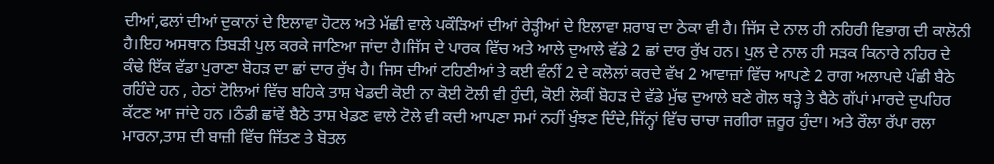ਦੀਆਂ,ਫਲਾਂ ਦੀਆਂ ਦੁਕਾਨਾਂ ਦੇ ਇਲਾਵਾ ਹੋਟਲ ਅਤੇ ਮੱਛੀ ਵਾਲੇ ਪਕੌੜਿਆਂ ਦੀਆਂ ਰੇੜ੍ਹੀਆਂ ਦੇ ਇਲਾਵਾ ਸ਼ਰਾਬ ਦਾ ਠੇਕਾ ਵੀ ਹੈ। ਜਿੱਸ ਦੇ ਨਾਲ ਹੀ ਨਹਿਰੀ ਵਿਭਾਗ ਦੀ ਕਾਲੋਨੀ ਹੈ।ਇਹ ਅਸਥਾਨ ਤਿਬੜੀ ਪੁਲ ਕਰਕੇ ਜਾਣਿਆ ਜਾਂਦਾ ਹੈ।ਜਿੱਸ ਦੇ ਪਾਰਕ ਵਿੱਚ ਅਤੇ ਆਲੇ ਦੁਆਲੇ ਵੱਡੇ 2 ਛਾਂ ਦਾਰ ਰੁੱਖ ਹਨ। ਪੁਲ ਦੇ ਨਾਲ ਹੀ ਸੜਕ ਕਿਨਾਰੇ ਨਹਿਰ ਦੇ ਕੰਢੇ ਇੱਕ ਵੱਡਾ ਪੁਰਾਣਾ ਬੋਹੜ ਦਾ ਛਾਂ ਦਾਰ ਰੁੱਖ ਹੈ। ਜਿਸ ਦੀਆਂ ਟਹਿਣੀਆਂ ਤੇ ਕਈ ਵੰਨੀਂ 2 ਦੇ ਕਲੋਲਾਂ ਕਰਦੇ ਵੱਖ 2 ਆਵਾਜ਼ਾਂ ਵਿੱਚ ਆਪਣੇ 2 ਰਾਗ ਅਲਾਪਦੇ ਪੰਛੀ ਬੈਠੇ ਰਹਿੰਦੇ ਹਨ , ਹੇਠਾਂ ਟੋਲਿਆਂ ਵਿੱਚ ਬਹਿਕੇ ਤਾਸ਼ ਖੇਡਦੀ ਕੋਈ ਨਾ ਕੋਈ ਟੋਲੀ ਵੀ ਹੁੰਦੀ, ਕੋਈ ਲੋਕੀਂ ਬੋਹੜ ਦੇ ਵੱਡੇ ਮੁੱਢ ਦੁਆਲੇ ਬਣੇ ਗੋਲ ਥੜ੍ਹੇ ਤੇ ਬੈਠੇ ਗੱਪਾਂ ਮਾਰਦੇ ਦੁਪਹਿਰ ਕੱਟਣ ਆ ਜਾਂਦੇ ਹਨ ।ਠੰਡੀ ਛਾਂਵੇਂ ਬੈਠੇ ਤਾਸ਼ ਖੇਡਣ ਵਾਲੇ ਟੋਲੇ ਵੀ ਕਦੀ ਆਪਣਾ ਸਮਾਂ ਨਹੀਂ ਖੁੰਝਣ ਦਿੰਦੇ,ਜਿੱਨ੍ਹਾਂ ਵਿੱਚ ਚਾਚਾ ਜਗੀਰਾ ਜ਼ਰੂਰ ਹੁੰਦਾ। ਅਤੇ ਰੌਲਾ ਰੱਪਾ ਰਲਾ ਮਾਰਨਾ,ਤਾਸ਼ ਦੀ ਬਾਜ਼ੀ ਵਿੱਚ ਜਿੱਤਣ ਤੇ ਬੋਤਲ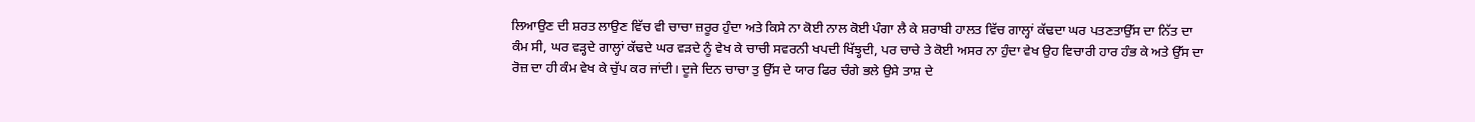ਲਿਆਉਣ ਦੀ ਸ਼ਰਤ ਲਾਉਣ ਵਿੱਚ ਵੀ ਚਾਚਾ ਜ਼ਰੂਰ ਹੁੰਦਾ ਅਤੇ ਕਿਸੇ ਨਾ ਕੋਈ ਨਾਲ ਕੋਈ ਪੰਗਾ ਲੈ ਕੇ ਸ਼ਰਾਬੀ ਹਾਲਤ ਵਿੱਚ ਗਾਲ੍ਹਾਂ ਕੱਢਦਾ ਘਰ ਪਤਣਤਾਉੱਸ ਦਾ ਨਿੱਤ ਦਾ ਕੰਮ ਸੀ, ਘਰ ਵੜ੍ਹਦੇ ਗਾਲ੍ਹਾਂ ਕੱਢਦੇ ਘਰ ਵੜਦੇ ਨੂੰ ਵੇਖ ਕੇ ਚਾਚੀ ਸਵਰਨੀ ਖਪਦੀ ਖਿੱਝ੍ਹਦੀ, ਪਰ ਚਾਚੇ ਤੇ ਕੋਈ ਅਸਰ ਨਾ ਹੁੰਦਾ ਵੇਖ ਉਹ ਵਿਚਾਰੀ ਹਾਰ ਹੰਭ ਕੇ ਅਤੇ ਉੱਸ ਦਾ ਰੋਜ਼ ਦਾ ਹੀ ਕੰਮ ਵੇਖ ਕੇ ਚੁੱਪ ਕਰ ਜਾਂਦੀ। ਦੂਜੇ ਦਿਨ ਚਾਚਾ ਤੁ ਉੱਸ ਦੇ ਯਾਰ ਫਿਰ ਚੰਗੇ ਭਲੇ ਉਸੇ ਤਾਸ਼ ਦੇ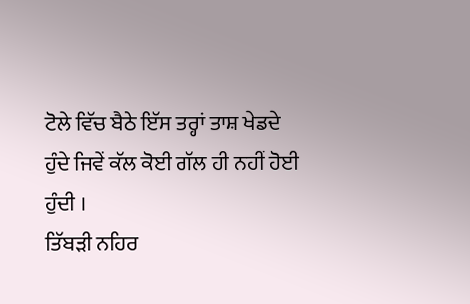ਟੋਲੇ ਵਿੱਚ ਬੈਠੇ ਇੱਸ ਤਰ੍ਹਾਂ ਤਾਸ਼ ਖੇਡਦੇ ਹੁੰਦੇ ਜਿਵੇਂ ਕੱਲ ਕੋਈ ਗੱਲ ਹੀ ਨਹੀਂ ਹੋਈ ਹੁੰਦੀ ।
ਤਿੱਬੜੀ ਨਹਿਰ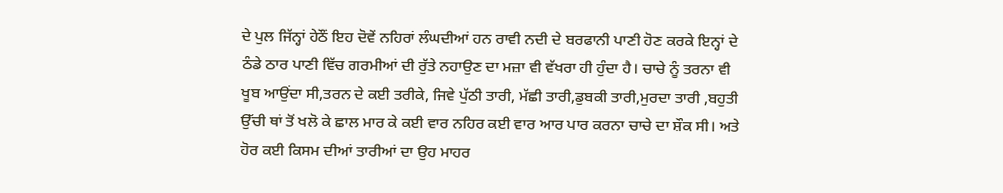ਦੇ ਪੁਲ ਜਿੱਨ੍ਹਾਂ ਹੇਠੌਂ ਇਹ ਦੋਵੇਂ ਨਹਿਰਾਂ ਲੰਘਦੀਆਂ ਹਨ ਰਾਵੀ ਨਦੀ ਦੇ ਬਰਫਾਨੀ ਪਾਣੀ ਹੋਣ ਕਰਕੇ ਇਨ੍ਹਾਂ ਦੇ ਠੰਡੇ ਠਾਰ ਪਾਣੀ ਵਿੱਚ ਗਰਮੀਆਂ ਦੀ ਰੁੱਤੇ ਨਹਾਉਣ ਦਾ ਮਜ਼ਾ ਵੀ ਵੱਖਰਾ ਹੀ ਹੁੰਦਾ ਹੈ। ਚਾਚੇ ਨੂੰ ਤਰਨਾ ਵੀ ਖੂਬ ਆਉਂਦਾ ਸੀ,ਤਰਨ ਦੇ ਕਈ ਤਰੀਕੇ, ਜਿਵੇ ਪੁੱਠੀ ਤਾਰੀ, ਮੱਛੀ ਤਾਰੀ,ਡੁਬਕੀ ਤਾਰੀ,ਮੁਰਦਾ ਤਾਰੀ ,ਬਹੁਤੀ ਉੱਚੀ ਥਾਂ ਤੋਂ ਖਲੋ ਕੇ ਛਾਲ ਮਾਰ ਕੇ ਕਈ ਵਾਰ ਨਹਿਰ ਕਈ ਵਾਰ ਆਰ ਪਾਰ ਕਰਨਾ ਚਾਚੇ ਦਾ ਸ਼ੌਕ ਸੀ। ਅਤੇ ਹੋਰ ਕਈ ਕਿਸਮ ਦੀਆਂ ਤਾਰੀਆਂ ਦਾ ਉਹ ਮਾਹਰ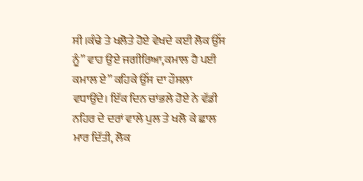ਸੀ।ਕੰਢੇ ਤੇ ਖਲੋਤੇ ਹੋਏ ਵੇਖਦੇ ਕਈ ਲੋਕ ਉੱਸ ਨੂੰ” ਵਾਹ ਉਏ ਜਗੀਰਿਆ,ਕਮਾਲ ਹੈ ਪਈ ਕਮਾਲ ਏ” ਕਹਿਕੇ ਉੱਸ ਦਾ ਹੌਸਲਾ ਵਧਾਉਂਦੇ। ਇੱਕ ਦਿਨ ਚਾਂਭਲੇ ਹੋਏ ਨੇ ਵੱਡੀ ਨਹਿਰ ਦੇ ਦਰਾਂ ਵਾਲੇ ਪੁਲ ਤੇ ਖਲੋ ਕੇ ਛਾਲ ਮਾਰ ਦਿੱਤੀ, ਲੋਕ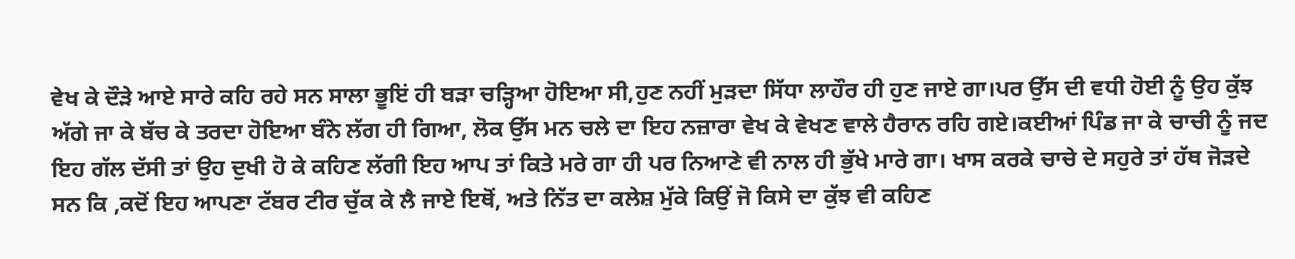ਵੇਖ ਕੇ ਦੌੜੇ ਆਏ ਸਾਰੇ ਕਹਿ ਰਹੇ ਸਨ ਸਾਲਾ ਭੂਇਂ ਹੀ ਬੜਾ ਚੜ੍ਹਿਆ ਹੋਇਆ ਸੀ,ਹੁਣ ਨਹੀਂ ਮੁੜਦਾ ਸਿੱਧਾ ਲਾਹੌਰ ਹੀ ਹੁਣ ਜਾਏ ਗਾ।ਪਰ ਉੱਸ ਦੀ ਵਧੀ ਹੋਈ ਨੂੰ ਉਹ ਕੁੱਝ ਅੱਗੇ ਜਾ ਕੇ ਬੱਚ ਕੇ ਤਰਦਾ ਹੋਇਆ ਬੰਨੇ ਲੱਗ ਹੀ ਗਿਆ, ਲੋਕ ਉੱਸ ਮਨ ਚਲੇ ਦਾ ਇਹ ਨਜ਼ਾਰਾ ਵੇਖ ਕੇ ਵੇਖਣ ਵਾਲੇ ਹੈਰਾਨ ਰਹਿ ਗਏ।ਕਈਆਂ ਪਿੰਡ ਜਾ ਕੇ ਚਾਚੀ ਨੂੰ ਜਦ ਇਹ ਗੱਲ ਦੱਸੀ ਤਾਂ ਉਹ ਦੁਖੀ ਹੋ ਕੇ ਕਹਿਣ ਲੱਗੀ ਇਹ ਆਪ ਤਾਂ ਕਿਤੇ ਮਰੇ ਗਾ ਹੀ ਪਰ ਨਿਆਣੇ ਵੀ ਨਾਲ ਹੀ ਭੁੱਖੇ ਮਾਰੇ ਗਾ। ਖਾਸ ਕਰਕੇ ਚਾਚੇ ਦੇ ਸਹੁਰੇ ਤਾਂ ਹੱਥ ਜੋੜਦੇ ਸਨ ਕਿ ,ਕਦੋਂ ਇਹ ਆਪਣਾ ਟੱਬਰ ਟੀਰ ਚੁੱਕ ਕੇ ਲੈ ਜਾਏ ਇਥੋਂ, ਅਤੇ ਨਿੱਤ ਦਾ ਕਲੇਸ਼ ਮੁੱਕੇ ਕਿਉਂ ਜੋ ਕਿਸੇ ਦਾ ਕੁੱਝ ਵੀ ਕਹਿਣ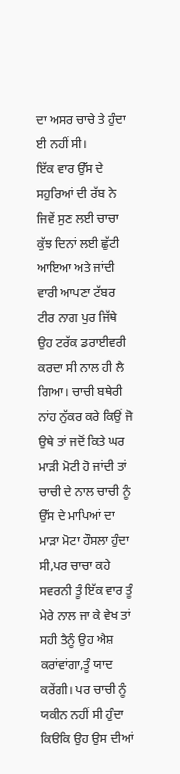ਦਾ ਅਸਰ ਚਾਚੇ ਤੇ ਹੁੰਦਾ ਈ ਨਹੀਂ ਸੀ।
ਇੱਕ ਵਾਰ ਉੱਸ ਦੇ ਸਹੁਰਿਆਂ ਦੀ ਰੱਬ ਨੇ ਜਿਵੇਂ ਸੁਣ ਲਈ ਚਾਚਾ ਕੁੱਝ ਦਿਨਾਂ ਲਈ ਛੁੱਟੀ ਆਇਆ ਅਤੇ ਜਾਂਦੀ ਵਾਰੀ ਆਪਣਾ ਟੱਬਰ ਟੀਰ ਨਾਗ ਪੁਰ ਜਿੱਥੇ ਉਹ ਟਰੱਕ ਡਰਾਈਵਰੀ ਕਰਦਾ ਸੀ ਨਾਲ ਹੀ ਲੈ ਗਿਆ। ਚਾਚੀ ਬਥੇਰੀ ਨਾਂਹ ਨੁੱਕਰ ਕਰੇ ਕਿਉਂ ਜੋ ਉਥੇ ਤਾਂ ਜਦੋਂ ਕਿਤੇ ਘਰ ਮਾੜੀ ਮੋਟੀ ਹੋ ਜਾਂਦੀ ਤਾਂ ਚਾਚੀ ਦੇ ਨਾਲ ਚਾਚੀ ਨੂੰ ਉੱਸ ਦੇ ਮਾਪਿਆਂ ਦਾ ਮਾੜਾ ਮੋਟਾ ਹੌਸਲਾ ਹੁੰਦਾ ਸੀ,ਪਰ ਚਾਚਾ ਕਹੇ ਸਵਰਨੀ ਤੂੰ ਇੱਕ ਵਾਰ ਤੂੰ ਮੇਰੇ ਨਾਲ ਜਾ ਕੇ ਵੇਖ ਤਾਂ ਸਹੀ ਤੈਨੂੰ ਉਹ ਐਸ਼ ਕਰਾਂਵਾਂਗਾ,ਤੂੰ ਯਾਦ ਕਰੇਂਗੀ। ਪਰ ਚਾਚੀ ਨੂੰ ਯਕੀਨ ਨਹੀਂ ਸੀ ਹੁੰਦਾ ਕਿੳਕਿ ਉਹ ਉਸ ਦੀਆਂ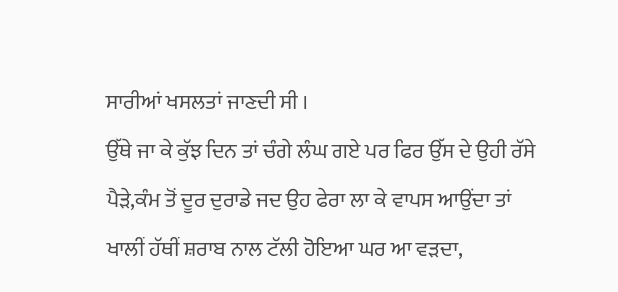ਸਾਰੀਆਂ ਖਸਲਤਾਂ ਜਾਣਦੀ ਸੀ ।
ਉੱਥੇ ਜਾ ਕੇ ਕੁੱਝ ਦਿਨ ਤਾਂ ਚੰਗੇ ਲੰਘ ਗਏ ਪਰ ਫਿਰ ਉੱਸ ਦੇ ਉਹੀ ਰੱਸੇ ਪੈੜੇ,ਕੰਮ ਤੋਂ ਦੂਰ ਦੁਰਾਡੇ ਜਦ ਉਹ ਫੇਰਾ ਲਾ ਕੇ ਵਾਪਸ ਆਉਂਦਾ ਤਾਂ ਖਾਲੀਂ ਹੱਥੀਂ ਸ਼ਰਾਬ ਨਾਲ ਟੱਲੀ ਹੋਇਆ ਘਰ ਆ ਵੜਦਾ,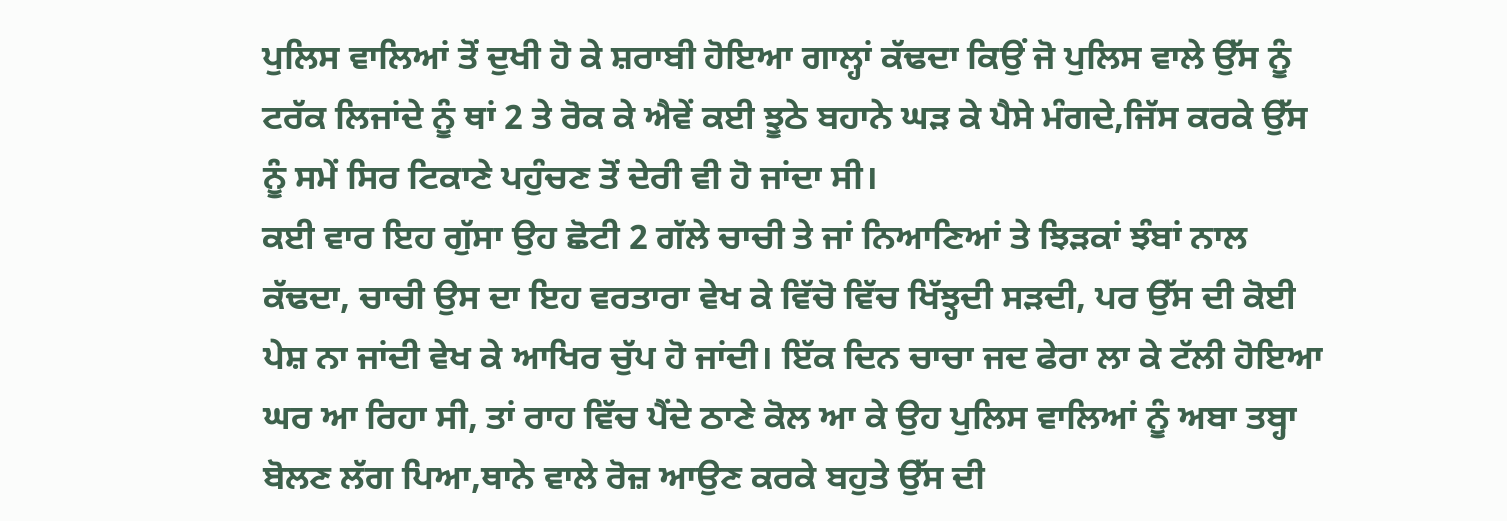ਪੁਲਿਸ ਵਾਲਿਆਂ ਤੋਂ ਦੁਖੀ ਹੋ ਕੇ ਸ਼ਰਾਬੀ ਹੋਇਆ ਗਾਲ੍ਹਾਂ ਕੱਢਦਾ ਕਿਉਂ ਜੋ ਪੁਲਿਸ ਵਾਲੇ ਉੱਸ ਨੂੰ ਟਰੱਕ ਲਿਜਾਂਦੇ ਨੂੰ ਥਾਂ 2 ਤੇ ਰੋਕ ਕੇ ਐਵੇਂ ਕਈ ਝੂਠੇ ਬਹਾਨੇ ਘੜ ਕੇ ਪੈਸੇ ਮੰਗਦੇ,ਜਿੱਸ ਕਰਕੇ ਉੱਸ ਨੂੰ ਸਮੇਂ ਸਿਰ ਟਿਕਾਣੇ ਪਹੁੰਚਣ ਤੋਂ ਦੇਰੀ ਵੀ ਹੋ ਜਾਂਦਾ ਸੀ।
ਕਈ ਵਾਰ ਇਹ ਗੁੱਸਾ ਉਹ ਛੋਟੀ 2 ਗੱਲੇ ਚਾਚੀ ਤੇ ਜਾਂ ਨਿਆਣਿਆਂ ਤੇ ਝਿੜਕਾਂ ਝੰਬਾਂ ਨਾਲ ਕੱਢਦਾ, ਚਾਚੀ ਉਸ ਦਾ ਇਹ ਵਰਤਾਰਾ ਵੇਖ ਕੇ ਵਿੱਚੋ ਵਿੱਚ ਖਿੱਝ੍ਹਦੀ ਸੜਦੀ, ਪਰ ਉੱਸ ਦੀ ਕੋਈ ਪੇਸ਼ ਨਾ ਜਾਂਦੀ ਵੇਖ ਕੇ ਆਖਿਰ ਚੁੱਪ ਹੋ ਜਾਂਦੀ। ਇੱਕ ਦਿਨ ਚਾਚਾ ਜਦ ਫੇਰਾ ਲਾ ਕੇ ਟੱਲੀ ਹੋਇਆ ਘਰ ਆ ਰਿਹਾ ਸੀ, ਤਾਂ ਰਾਹ ਵਿੱਚ ਪੈਂਦੇ ਠਾਣੇ ਕੋਲ ਆ ਕੇ ਉਹ ਪੁਲਿਸ ਵਾਲਿਆਂ ਨੂੰ ਅਬਾ ਤਬ੍ਹਾ ਬੋਲਣ ਲੱਗ ਪਿਆ,ਥਾਨੇ ਵਾਲੇ ਰੋਜ਼ ਆਉਣ ਕਰਕੇ ਬਹੁਤੇ ਉੱਸ ਦੀ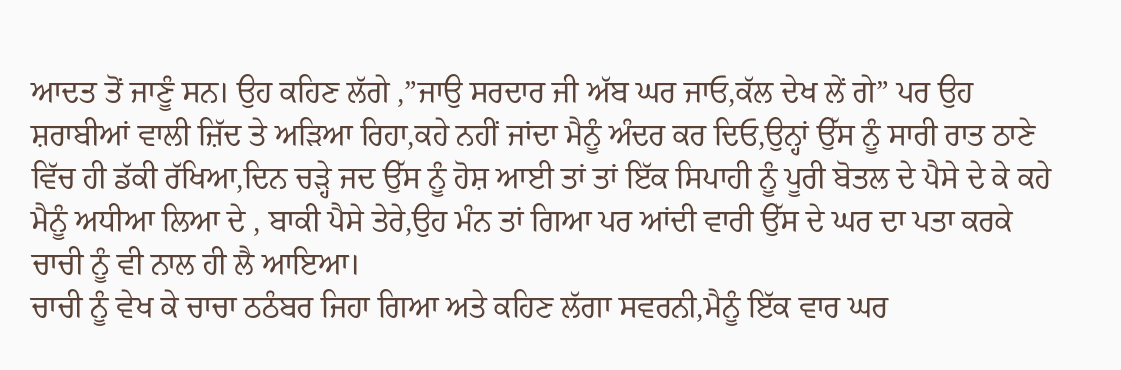ਆਦਤ ਤੋਂ ਜਾਣੂੰ ਸਨ। ਉਹ ਕਹਿਣ ਲੱਗੇ ,”ਜਾਉ ਸਰਦਾਰ ਜੀ ਅੱਬ ਘਰ ਜਾਓ,ਕੱਲ ਦੇਖ ਲੇਂ ਗੇ” ਪਰ ਉਹ ਸ਼ਰਾਬੀਆਂ ਵਾਲੀ ਜ਼ਿੱਦ ਤੇ ਅੜਿਆ ਰਿਹਾ,ਕਹੇ ਨਹੀਂ ਜਾਂਦਾ ਮੈਨੂੰ ਅੰਦਰ ਕਰ ਦਿਓ,ਉਨ੍ਹਾਂ ਉੱਸ ਨੂੰ ਸਾਰੀ ਰਾਤ ਠਾਣੇ ਵਿੱਚ ਹੀ ਡੱਕੀ ਰੱਖਿਆ,ਦਿਨ ਚੜ੍ਹੇ ਜਦ ਉੱਸ ਨੂੰ ਹੋਸ਼ ਆਈ ਤਾਂ ਤਾਂ ਇੱਕ ਸਿਪਾਹੀ ਨੂੰ ਪੂਰੀ ਬੋਤਲ ਦੇ ਪੈਸੇ ਦੇ ਕੇ ਕਹੇ ਮੈਨੂੰ ਅਧੀਆ ਲਿਆ ਦੇ , ਬਾਕੀ ਪੈਸੇ ਤੇਰੇ,ਉਹ ਮੰਨ ਤਾਂ ਗਿਆ ਪਰ ਆਂਦੀ ਵਾਰੀ ਉੱਸ ਦੇ ਘਰ ਦਾ ਪਤਾ ਕਰਕੇ ਚਾਚੀ ਨੂੰ ਵੀ ਨਾਲ ਹੀ ਲੈ ਆਇਆ।
ਚਾਚੀ ਨੂੰ ਵੇਖ ਕੇ ਚਾਚਾ ਠਠੰਬਰ ਜਿਹਾ ਗਿਆ ਅਤੇ ਕਹਿਣ ਲੱਗਾ ਸਵਰਨੀ,ਮੈਨੂੰ ਇੱਕ ਵਾਰ ਘਰ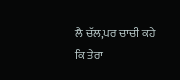ਲੈ ਚੱਲ,ਪਰ ਚਾਚੀ ਕਹੇ ਕਿ ਤੇਰਾ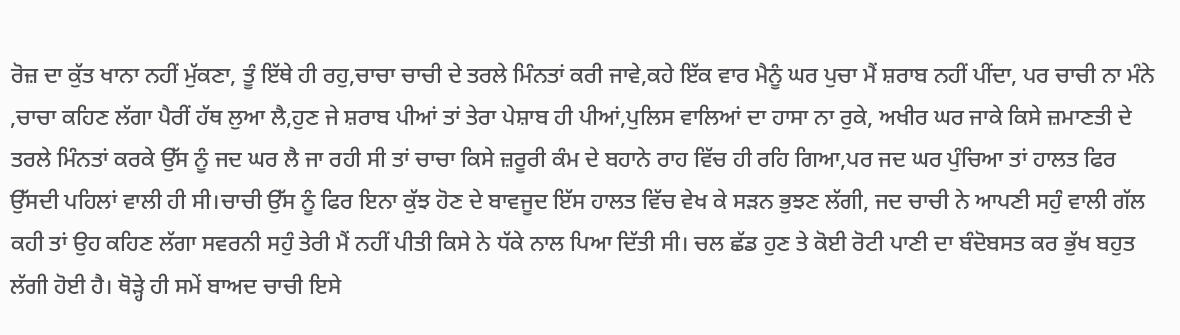ਰੋਜ਼ ਦਾ ਕੁੱਤ ਖਾਨਾ ਨਹੀਂ ਮੁੱਕਣਾ, ਤੂੰ ਇੱਥੇ ਹੀ ਰਹੁ,ਚਾਚਾ ਚਾਚੀ ਦੇ ਤਰਲੇ ਮਿੰਨਤਾਂ ਕਰੀ ਜਾਵੇ,ਕਹੇ ਇੱਕ ਵਾਰ ਮੈਨੂੰ ਘਰ ਪੁਚਾ ਮੈਂ ਸ਼ਰਾਬ ਨਹੀਂ ਪੀਂਦਾ, ਪਰ ਚਾਚੀ ਨਾ ਮੰਨੇ ,ਚਾਚਾ ਕਹਿਣ ਲੱਗਾ ਪੈਰੀਂ ਹੱਥ ਲੁਆ ਲੈ,ਹੁਣ ਜੇ ਸ਼ਰਾਬ ਪੀਆਂ ਤਾਂ ਤੇਰਾ ਪੇਸ਼ਾਬ ਹੀ ਪੀਆਂ,ਪੁਲਿਸ ਵਾਲਿਆਂ ਦਾ ਹਾਸਾ ਨਾ ਰੁਕੇ, ਅਖੀਰ ਘਰ ਜਾਕੇ ਕਿਸੇ ਜ਼ਮਾਣਤੀ ਦੇ ਤਰਲੇ ਮਿੰਨਤਾਂ ਕਰਕੇ ਉੱਸ ਨੂੰ ਜਦ ਘਰ ਲੈ ਜਾ ਰਹੀ ਸੀ ਤਾਂ ਚਾਚਾ ਕਿਸੇ ਜ਼ਰੂਰੀ ਕੰਮ ਦੇ ਬਹਾਨੇ ਰਾਹ ਵਿੱਚ ਹੀ ਰਹਿ ਗਿਆ,ਪਰ ਜਦ ਘਰ ਪੁੰਚਿਆ ਤਾਂ ਹਾਲਤ ਫਿਰ ਉੱਸਦੀ ਪਹਿਲਾਂ ਵਾਲੀ ਹੀ ਸੀ।ਚਾਚੀ ਉੱਸ ਨੂੰ ਫਿਰ ਇਨਾ ਕੁੱਝ ਹੋਣ ਦੇ ਬਾਵਜੂਦ ਇੱਸ ਹਾਲਤ ਵਿੱਚ ਵੇਖ ਕੇ ਸੜਨ ਭੁਝਣ ਲੱਗੀ, ਜਦ ਚਾਚੀ ਨੇ ਆਪਣੀ ਸਹੁੰ ਵਾਲੀ ਗੱਲ ਕਹੀ ਤਾਂ ਉਹ ਕਹਿਣ ਲੱਗਾ ਸਵਰਨੀ ਸਹੁੰ ਤੇਰੀ ਮੈਂ ਨਹੀਂ ਪੀਤੀ ਕਿਸੇ ਨੇ ਧੱਕੇ ਨਾਲ ਪਿਆ ਦਿੱਤੀ ਸੀ। ਚਲ ਛੱਡ ਹੁਣ ਤੇ ਕੋਈ ਰੋਟੀ ਪਾਣੀ ਦਾ ਬੰਦੋਬਸਤ ਕਰ ਭੁੱਖ ਬਹੁਤ ਲੱਗੀ ਹੋਈ ਹੈ। ਥੋੜ੍ਹੇ ਹੀ ਸਮੇਂ ਬਾਅਦ ਚਾਚੀ ਇਸੇ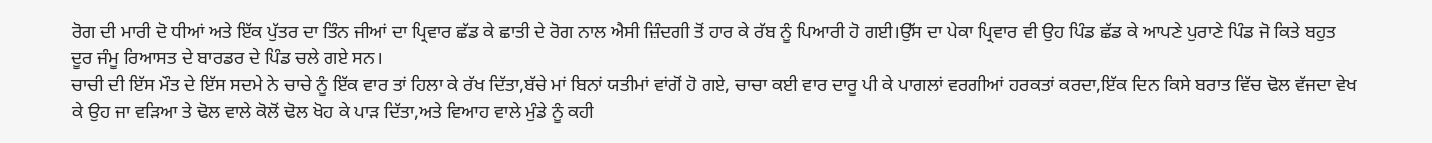ਰੋਗ ਦੀ ਮਾਰੀ ਦੋ ਧੀਆਂ ਅਤੇ ਇੱਕ ਪੁੱਤਰ ਦਾ ਤਿੰਨ ਜੀਆਂ ਦਾ ਪ੍ਰਿਵਾਰ ਛੱਡ ਕੇ ਛਾਤੀ ਦੇ ਰੋਗ ਨਾਲ ਐਸੀ ਜ਼ਿੰਦਗੀ ਤੋਂ ਹਾਰ ਕੇ ਰੱਬ ਨੂੰ ਪਿਆਰੀ ਹੋ ਗਈ।ਉੱਸ ਦਾ ਪੇਕਾ ਪ੍ਰਿਵਾਰ ਵੀ ਉਹ ਪਿੰਡ ਛੱਡ ਕੇ ਆਪਣੇ ਪੁਰਾਣੇ ਪਿੰਡ ਜੋ ਕਿਤੇ ਬਹੁਤ ਦੂਰ ਜੰਮੂ ਰਿਆਸਤ ਦੇ ਬਾਰਡਰ ਦੇ ਪਿੰਡ ਚਲੇ ਗਏ ਸਨ।
ਚਾਚੀ ਦੀ ਇੱਸ ਮੌਤ ਦੇ ਇੱਸ ਸਦਮੇ ਨੇ ਚਾਚੇ ਨੂੰ ਇੱਕ ਵਾਰ ਤਾਂ ਹਿਲਾ ਕੇ ਰੱਖ ਦਿੱਤਾ,ਬੱਚੇ ਮਾਂ ਬਿਨਾਂ ਯਤੀਮਾਂ ਵਾਂਗੋਂ ਹੋ ਗਏ, ਚਾਚਾ ਕਈ ਵਾਰ ਦਾਰੂ ਪੀ ਕੇ ਪਾਗਲਾਂ ਵਰਗੀਆਂ ਹਰਕਤਾਂ ਕਰਦਾ,ਇੱਕ ਦਿਨ ਕਿਸੇ ਬਰਾਤ ਵਿੱਚ ਢੋਲ ਵੱਜਦਾ ਵੇਖ ਕੇ ਉਹ ਜਾ ਵੜਿਆ ਤੇ ਢੋਲ ਵਾਲੇ ਕੋਲੋਂ ਢੋਲ ਖੋਹ ਕੇ ਪਾੜ ਦਿੱਤਾ,ਅਤੇ ਵਿਆਹ ਵਾਲੇ ਮੁੰਡੇ ਨੂੰ ਕਹੀ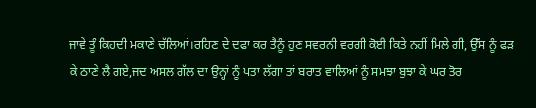ਜਾਵੇ ਤੂੰ ਕਿਹਦੀ ਮਕਾਣੇ ਚੱਲਿਆਂ।ਰਹਿਣ ਦੇ ਦਫਾ ਕਰ ਤੈਨੂੰ ਹੁਣ ਸਵਰਨੀ ਵਰਗੀ ਕੋਈ ਕਿਤੇ ਨਹੀਂ ਮਿਲੇ ਗੀ, ਉੱਸ ਨੂੰ ਫੜ ਕੇ ਠਾਣੇ ਲੈ ਗਏ,ਜਦ ਅਸਲ ਗੱਲ ਦਾ ਉਨ੍ਹਾਂ ਨੂੰ ਪਤਾ ਲੱਗਾ ਤਾਂ ਬਰਾਤ ਵਾਲਿਆਂ ਨੂੰ ਸਮਝਾ ਬੁਝਾ ਕੇ ਘਰ ਤੋਰ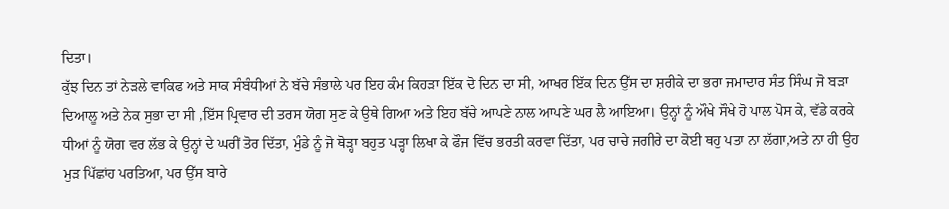ਦਿਤਾ।
ਕੁੱਝ ਦਿਨ ਤਾਂ ਨੇੜਲੇ ਵਾਕਿਫ ਅਤੇ ਸਾਕ ਸੰਬੰਧੀਆਂ ਨੇ ਬੱਚੇ ਸੰਭਾਲੇ ਪਰ ਇਹ ਕੰਮ ਕਿਹੜਾ ਇੱਕ ਦੋ ਦਿਨ ਦਾ ਸੀ, ਆਖਰ ਇੱਕ ਦਿਨ ਉੱਸ ਦਾ ਸ਼ਰੀਕੇ ਦਾ ਭਰਾ ਜਮਾਦਾਰ ਸੰਤ ਸਿੰਘ ਜੋ ਬੜਾ ਦਿਆਲੂ ਅਤੇ ਨੇਕ ਸੁਭਾ ਦਾ ਸੀ ,ਇੱਸ ਪ੍ਰਿਵਾਰ ਦੀ ਤਰਸ ਯੋਗ ਸੁਣ ਕੇ ਉਥੇ ਗਿਆ ਅਤੇ ਇਹ ਬੱਚੇ ਆਪਣੇ ਨਾਲ ਆਪਣੇ ਘਰ ਲੈ ਆਇਆ। ਉਨ੍ਹਾਂ ਨੂੰ ਔਖੇ ਸੌਖੇ ਹੋ ਪਾਲ ਪੋਸ ਕੇ, ਵੱਡੇ ਕਰਕੇ ਧੀਆਂ ਨੂੰ ਯੋਗ ਵਰ ਲੱਭ ਕੇ ਉਨ੍ਹਾਂ ਦੇ ਘਰੀਂ ਤੋਰ ਦਿੱਤਾ, ਮੁੰਡੇ ਨੂੰ ਜੋ ਥੋੜ੍ਹਾ ਬਹੁਤ ਪੜ੍ਹਾ ਲਿਖਾ ਕੇ ਫੌਜ ਵਿੱਚ ਭਰਤੀ ਕਰਵਾ ਦਿੱਤਾ, ਪਰ ਚਾਚੇ ਜਗੀਰੇ ਦਾ ਕੋਈ ਥਹੁ ਪਤਾ ਨਾ ਲੱਗਾ,ਅਤੇ ਨਾ ਹੀ ਉਹ ਮੁੜ ਪਿੱਛਾਂਹ ਪਰਤਿਆ, ਪਰ ਉੱਸ ਬਾਰੇ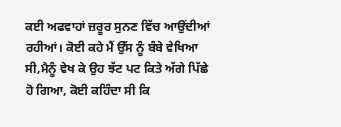ਕਈ ਅਫਵਾਹਾਂ ਜ਼ਰੂਰ ਸੁਨਣ ਵਿੱਚ ਆਉਂਦੀਆਂ ਰਹੀਆਂ। ਕੋਈ ਕਹੇ ਮੈਂ ਉੱਸ ਨੂੰ ਬੰਬੇ ਵੇਖਿਆ ਸੀ,ਮੈਨੂੰ ਵੇਖ ਕੇ ਉਹ ਝੱਟ ਪਟ ਕਿਤੇ ਅੱਗੇ ਪਿੱਛੇ ਹੋ ਗਿਆ, ਕੋਈ ਕਹਿੰਦਾ ਸੀ ਕਿ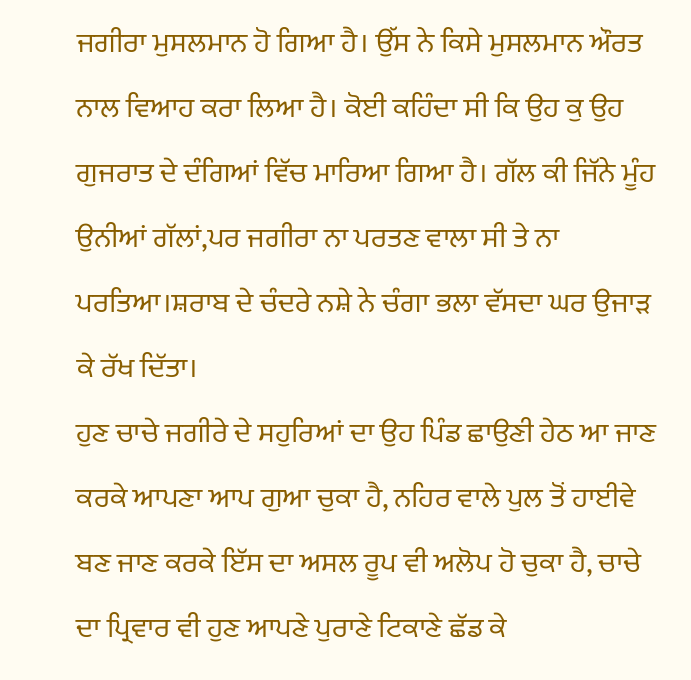ਜਗੀਰਾ ਮੁਸਲਮਾਨ ਹੋ ਗਿਆ ਹੈ। ਉੱਸ ਨੇ ਕਿਸੇ ਮੁਸਲਮਾਨ ਔਰਤ ਨਾਲ ਵਿਆਹ ਕਰਾ ਲਿਆ ਹੈ। ਕੋਈ ਕਹਿੰਦਾ ਸੀ ਕਿ ਉਹ ਕੁ ਉਹ ਗੁਜਰਾਤ ਦੇ ਦੰਗਿਆਂ ਵਿੱਚ ਮਾਰਿਆ ਗਿਆ ਹੈ। ਗੱਲ ਕੀ ਜਿੱਨੇ ਮੂੰਹ ਉਨੀਆਂ ਗੱਲਾਂ,ਪਰ ਜਗੀਰਾ ਨਾ ਪਰਤਣ ਵਾਲਾ ਸੀ ਤੇ ਨਾ ਪਰਤਿਆ।ਸ਼ਰਾਬ ਦੇ ਚੰਦਰੇ ਨਸ਼ੇ ਨੇ ਚੰਗਾ ਭਲਾ ਵੱਸਦਾ ਘਰ ਉਜਾੜ ਕੇ ਰੱਖ ਦਿੱਤਾ।
ਹੁਣ ਚਾਚੇ ਜਗੀਰੇ ਦੇ ਸਹੁਰਿਆਂ ਦਾ ਉਹ ਪਿੰਡ ਛਾਉਣੀ ਹੇਠ ਆ ਜਾਣ ਕਰਕੇ ਆਪਣਾ ਆਪ ਗੁਆ ਚੁਕਾ ਹੈ, ਨਹਿਰ ਵਾਲੇ ਪੁਲ ਤੋਂ ਹਾਈਵੇ ਬਣ ਜਾਣ ਕਰਕੇ ਇੱਸ ਦਾ ਅਸਲ ਰੂਪ ਵੀ ਅਲੋਪ ਹੋ ਚੁਕਾ ਹੈ, ਚਾਚੇ ਦਾ ਪ੍ਰਿਵਾਰ ਵੀ ਹੁਣ ਆਪਣੇ ਪੁਰਾਣੇ ਟਿਕਾਣੇ ਛੱਡ ਕੇ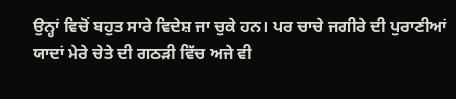ਉਨ੍ਹਾਂ ਵਿਚੋਂ ਬਹੁਤ ਸਾਰੇ ਵਿਦੇਸ਼ ਜਾ ਚੁਕੇ ਹਨ। ਪਰ ਚਾਚੇ ਜਗੀਰੇ ਦੀ ਪੁਰਾਣੀਆਂ ਯਾਦਾਂ ਮੇਰੇ ਚੇਤੇ ਦੀ ਗਠੜੀ ਵਿੱਚ ਅਜੇ ਵੀ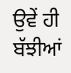ਉਵੇਂ ਹੀ ਬੱਝੀਆਂ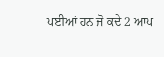ਪਈਆਂ ਹਨ ਜੋ ਕਦੇ 2 ਆਪ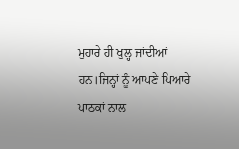ਮੁਹਾਰੇ ਹੀ ਖੁਲ੍ਹ ਜਾਂਦੀਆਂ ਹਨ।ਜਿਨ੍ਹਾਂ ਨੂੰ ਆਪਣੇ ਪਿਆਰੇ ਪਾਠਕਾਂ ਨਾਲ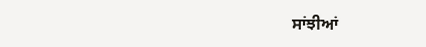ਸਾਂਝੀਆਂ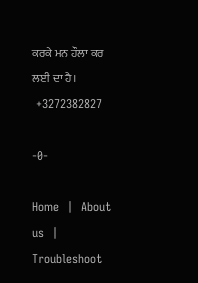ਕਰਕੇ ਮਨ ਹੌਲਾ ਕਰ ਲਈ ਦਾ ਹੈ।
 +3272382827

-0-

Home  |  About us  |  Troubleshoot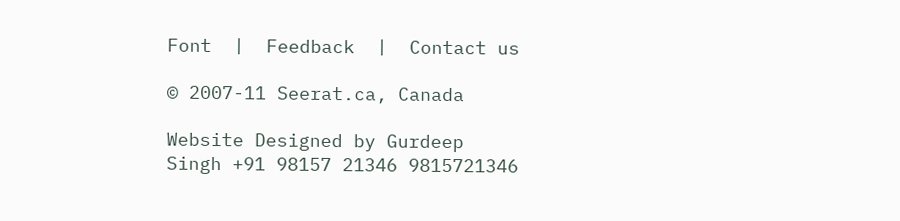Font  |  Feedback  |  Contact us

© 2007-11 Seerat.ca, Canada

Website Designed by Gurdeep Singh +91 98157 21346 9815721346